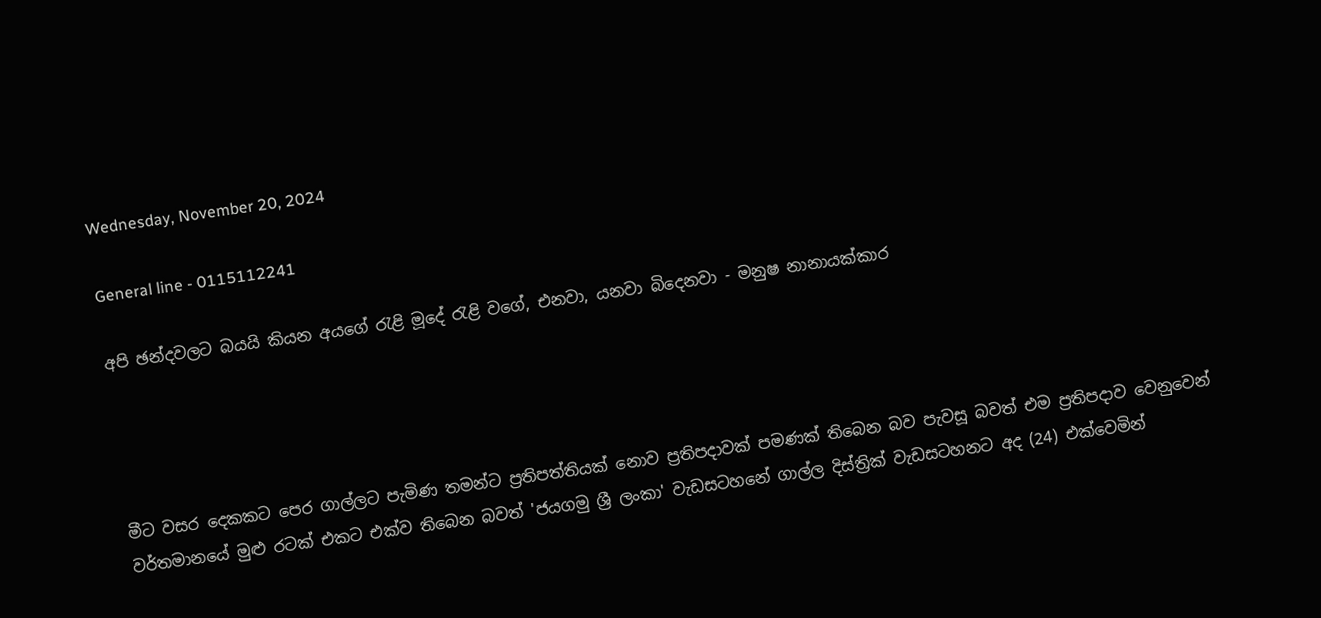Wednesday, November 20, 2024

General line - 0115112241

අපි ඡන්දවලට බයයි කියන අයගේ රැළි මූදේ රැළි වගේ, එනවා, යනවා බිදෙනවා - මනුෂ නානායක්කාර




මීට වසර දෙකකට පෙර ගාල්ලට පැමිණ තමන්ට ප්‍රතිපත්‍තියක් නොව ප්‍රතිපදාවක් පමණක් තිබෙන බව පැවසූ බවත් එම ප්‍රතිපදාව වෙනුවෙන් වර්තමානයේ මුළු රටක් එකට එක්ව තිබෙන බවත් 'ජයගමු ශ්‍රී ලංකා' වැඩසටහනේ ගාල්ල දිස්ත්‍රික් වැඩසටහනට අද (24) එක්වෙමින්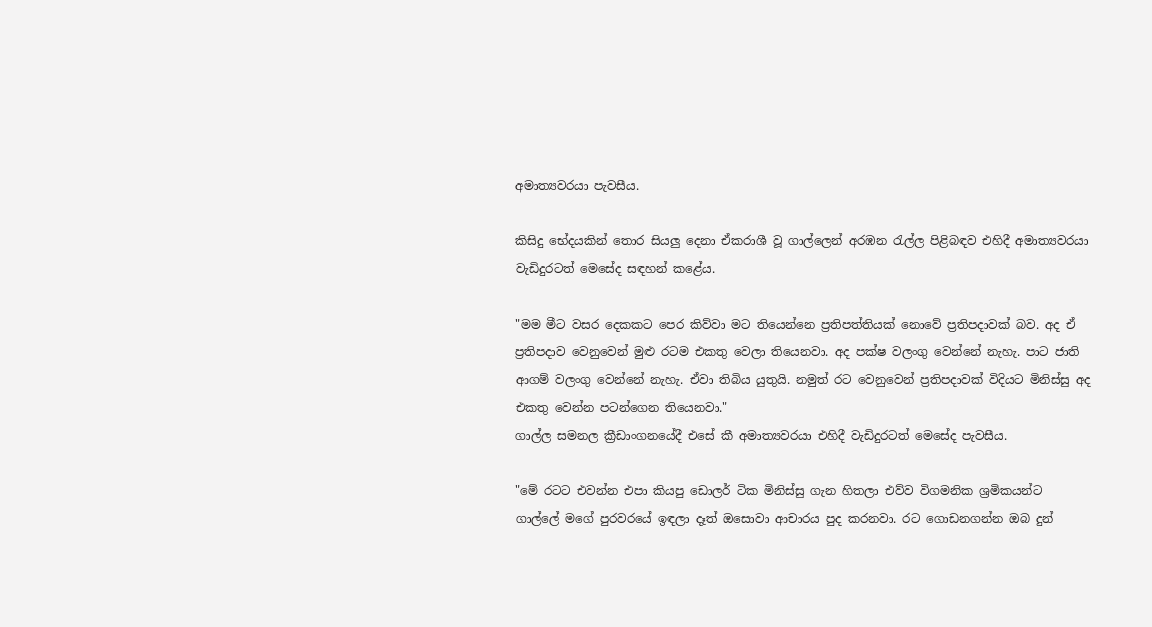අමාත්‍යවරයා පැවසීය.

කිසිදු භේදයකින් තොර සියලු දෙනා ඒකරාශී වූ ගාල්ලෙන් අරඹන රැල්ල පිළිබඳව එහිදී අමාත්‍යවරයා වැඩිදුරටත් මෙසේද සඳහන් කළේය.

"මම මීට වසර දෙකකට පෙර කිව්වා මට තියෙන්නෙ ප්‍රතිපත්තියක් නොවේ ප්‍රතිපදාවක් බව. අද ඒ ප්‍රතිපදාව වෙනුවෙන් මුළු රටම එකතු වෙලා තියෙනවා. අද පක්ෂ වලංගු වෙන්නේ නැහැ. පාට ජාති ආගම් වලංගු වෙන්නේ නැහැ. ඒවා තිබිය යුතුයි. නමුත් රට වෙනුවෙන් ප්‍රතිපදාවක් විදියට මිනිස්සු අද එකතු වෙන්න පටන්ගෙන තියෙනවා."
ගාල්ල සමනල ක්‍රීඩාංගනයේදී එසේ කී අමාත්‍යවරයා එහිදී වැඩිදුරටත් මෙසේද පැවසීය.

"මේ රටට එවන්න එපා කියපු ඩොලර් ටික මිනිස්සු ගැන හිතලා එව්ව විගමනික ශ්‍රමිකයන්ට ගාල්ලේ මගේ පුරවරයේ ඉඳලා දෑත් ඔසොවා ආචාරය පුද කරනවා. රට ගොඩනගන්න ඔබ දුන්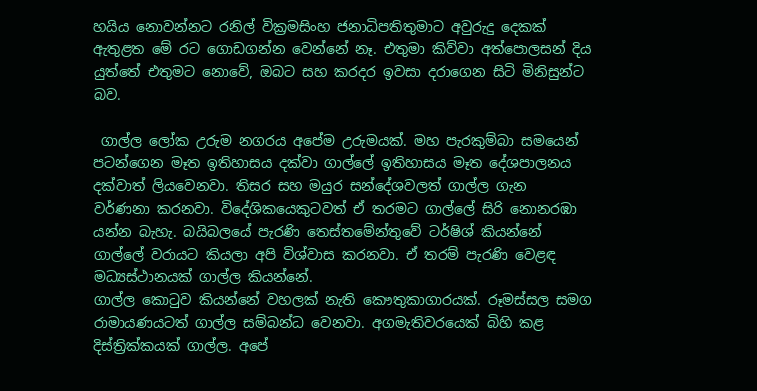හයිය නොවන්නට රනිල් වික්‍රමසිංහ ජනාධිපතිතුමාට අවුරුදු දෙකක් ඇතුළත මේ රට ගොඩගන්න වෙන්නේ නෑ. එතුමා කිව්වා අත්පොලසන් දිය යුත්තේ එතුමට නොවේ, ඔබට සහ කරදර ඉවසා දරාගෙන සිටි මිනිසුන්ට බව.

 ගාල්ල ලෝක උරුම නගරය අපේම උරුමයක්. මහ පැරකුම්බා සමයෙන් පටන්ගෙන මෑත ඉතිහාසය දක්වා ගාල්ලේ ඉතිහාසය මෑත දේශපාලනය දක්වාත් ලියවෙනවා. තිසර සහ මයුර සන්දේශවලත් ගාල්ල ගැන  වර්ණනා කරනවා. විදේශිකයෙකුටවත් ඒ තරමට ගාල්ලේ සිරි නොනරඹා යන්න බැහැ. බයිබලයේ පැරණි තෙස්තමේන්තුවේ ටර්ෂිශ් කියන්නේ ගාල්ලේ වරායට කියලා අපි විශ්වාස කරනවා. ඒ තරම් පැරණි වෙළඳ මධ්‍යස්ථානයක් ගාල්ල කියන්නේ.
ගාල්ල කොටුව කියන්නේ වහලක් නැති කෞතුකාගාරයක්. රූමස්සල සමග රාමායණයටත් ගාල්ල සම්බන්ධ වෙනවා. අගමැතිවරයෙක් බිහි කළ දිස්ත්‍රික්කයක් ගාල්ල. අපේ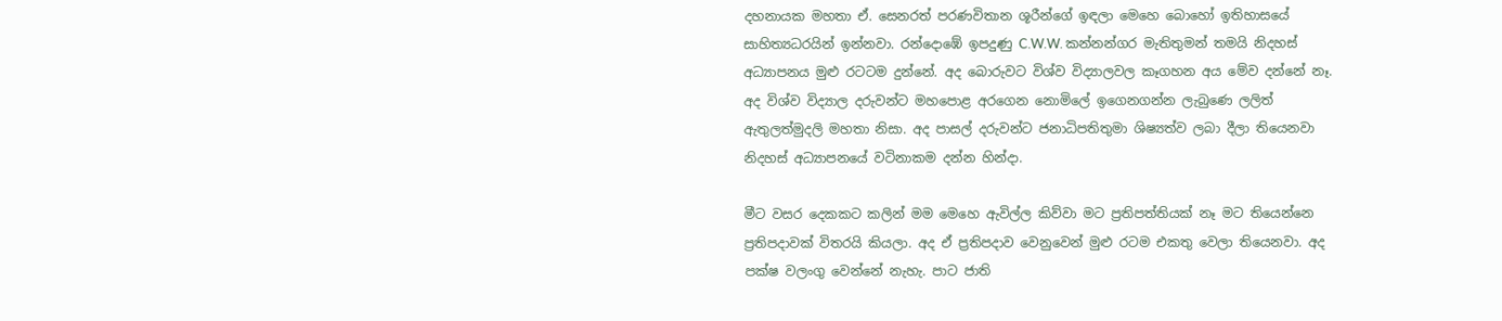දහනායක මහතා ඒ. සෙනරත් පරණවිතාන ශූරීන්ගේ ඉඳලා මෙහෙ බොහෝ ඉතිහාසයේ සාහිත්‍යධරයින් ඉන්නවා. රන්දොඹේ ඉපදුණු C.W.W. කන්නන්ගර මැතිතුමන් තමයි නිදහස් අධ්‍යාපනය මුළු රටටම දුන්නේ. අද බොරුවට විශ්ව විද්‍යාලවල කෑගහන අය මේව දන්නේ නෑ. අද විශ්ව විද්‍යාල දරුවන්ට මහපොළ අරගෙන නොමිලේ ඉගෙනගන්න ලැබුණෙ ලලිත් ඇතුලත්මුදලි මහතා නිසා. අද පාසල් දරුවන්ට ජනාධිපතිතුමා ශිෂ්‍යත්ව ලබා දීලා තියෙනවා නිදහස් අධ්‍යාපනයේ වටිනාකම දන්න හින්දා.

මීට වසර දෙකකට කලින් මම මෙහෙ ඇවිල්ල කිව්වා මට ප්‍රතිපත්තියක් නෑ මට තියෙන්නෙ ප්‍රතිපදාවක් විතරයි කියලා. අද ඒ ප්‍රතිපදාව වෙනුවෙන් මුළු රටම එකතු වෙලා තියෙනවා. අද පක්ෂ වලංගු වෙන්නේ නැහැ. පාට ජාති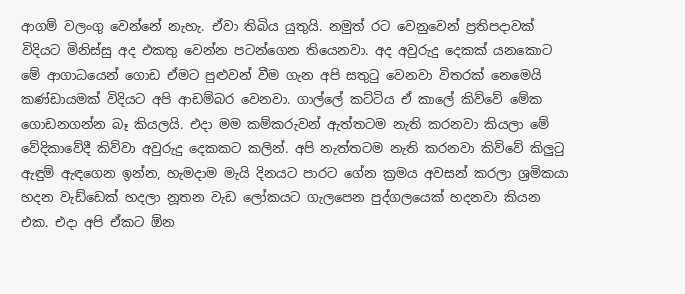ආගම් වලංගු වෙන්නේ නැහැ. ඒවා තිබිය යුතුයි. නමුත් රට වෙනුවෙන් ප්‍රතිපදාවක් විදියට මිනිස්සු අද එකතු වෙන්න පටන්ගෙන තියෙනවා. අද අවුරුදු දෙකක් යනකොට මේ ආගාධයෙන් ගොඩ ඒමට පුළුවන් වීම ගැන අපි සතුටු වෙනවා විතරක් නෙමෙයි කණ්ඩායමක් විදියට අපි ආඩම්බර වෙනවා. ගාල්ලේ කට්ටිය ඒ කාලේ කිව්වේ මේක ගොඩනගන්න බෑ කියලයි. එදා මම කම්කරුවන් ඇත්තටම නැති කරනවා කියලා මේ වේදිකාවේදී කිව්වා අවුරුදු දෙකකට කලින්. අපි නැත්තටම නැති කරනවා කිව්වේ කිලුටු ඇඳුම් ඇඳගෙන ඉන්න, හැමදාම මැයි දිනයට පාරට ගේන ක්‍රමය අවසන් කරලා ශ්‍රමිකයා හදන වැඩ්ඩෙක් හදලා නූතන වැඩ ලෝකයට ගැලපෙන පුද්ගලයෙක් හදනවා කියන එක. එදා අපි ඒකට ඕන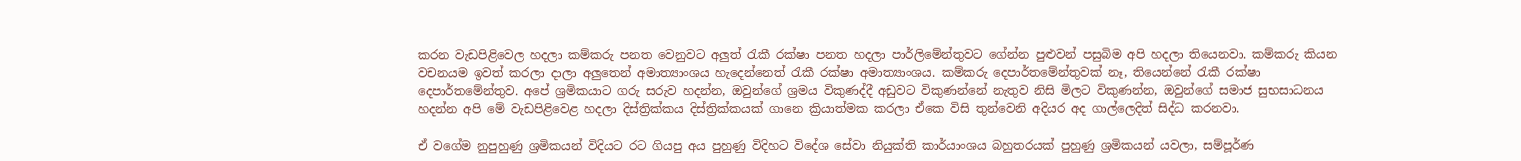කරන වැඩපිළිවෙල හදලා කම්කරු පනත වෙනුවට අලුත් රැකී රක්ෂා පනත හදලා පාර්ලිමේන්තුවට ගේන්න පුළුවන් පසුබිම අපි හදලා තියෙනවා. කම්කරු කියන වචනයම ඉවත් කරලා දාලා අලුතෙන් අමාත්‍යාංශය හැදෙන්නෙත් රැකී රක්ෂා අමාත්‍යාංශය. කම්කරු දෙපාර්තමේන්තුවක් නෑ, තියෙන්නේ රැකී රක්ෂා දෙපාර්තමේන්තුව. අපේ ශ්‍රමිකයාට ගරු සරුව හදන්න, ඔවුන්ගේ ශ්‍රමය විකුණද්දී අඩුවට විකුණන්නේ නැතුව නිසි මිලට විකුණන්න, ඔවුන්ගේ සමාජ සුභසාධනය හදන්න අපි මේ වැඩපිළිවෙළ හදලා දිස්ත්‍රික්කය දිස්ත්‍රික්කයක් ගානෙ ක්‍රියාත්මක කරලා ඒකෙ විසි තුන්වෙනි අදියර අද ගාල්ලෙදිත් සිද්ධ කරනවා.

ඒ වගේම නුපුහුණු ශ්‍රමිකයන් විදියට රට ගියපු අය පුහුණු විදිහට විදේශ සේවා නියුක්ති කාර්යාංශය බහුතරයක් පුහුණු ශ්‍රමිකයන් යවලා, සම්පූර්ණ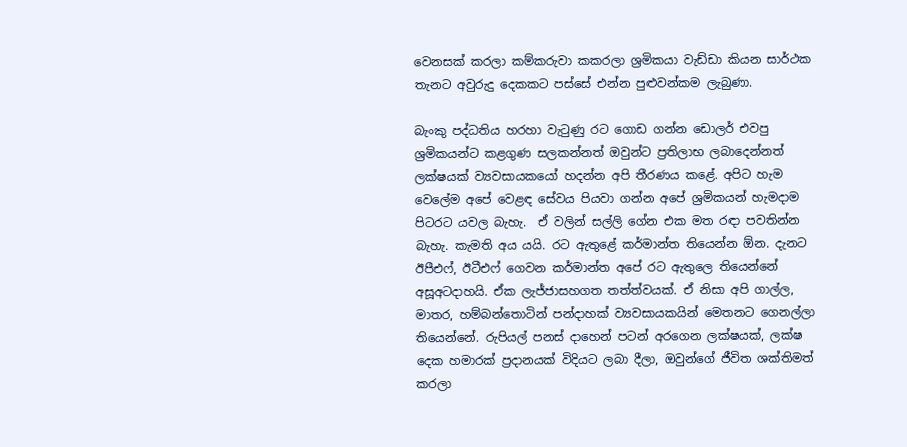වෙනසක් කරලා කම්කරුවා කකරලා ශ්‍රමිකයා වැඩ්ඩා කියන සාර්ථක තැනට අවුරුදු දෙකකට පස්සේ එන්න පුළුවන්කම ලැබුණා.

බැංකු පද්ධතිය හරහා වැටුණු රට ගොඩ ගන්න ඩොලර් එවපු ශ්‍රමිකයන්ට කළගුණ සලකන්නත් ඔවුන්ට ප්‍රතිලාභ ලබාදෙන්නත් ලක්ෂයක් ව්‍යවසායකයෝ හදන්න අපි තීරණය කළේ. අපිට හැම වෙලේම අපේ වෙළඳ සේවය පියවා ගන්න අපේ ශ්‍රමිකයන් හැමදාම පිටරට යවල බැහැ.  ඒ වලින් සල්ලි ගේන එක මත රඳා පවතින්න බැහැ. කැමති අය යයි. රට ඇතුළේ කර්මාන්ත තියෙන්න ඕන. දැනට ඊපීඑෆ්, ඊටීඑෆ් ගෙවන කර්මාන්ත අපේ රට ඇතුලෙ තියෙන්නේ අසූඅටදාහයි. ඒක ලැජ්ජාසහගත තත්ත්වයක්. ඒ නිසා අපි ගාල්ල, මාතර, හම්බන්තොටින් පන්දාහක් ව්‍යවසායකයින් මෙතනට ගෙනල්ලා තියෙන්නේ. රුපියල් පනස් දාහෙන් පටන් අරගෙන ලක්ෂයක්, ලක්ෂ දෙක හමාරක් ප්‍රදානයක් විදියට ලබා දීලා, ඔවුන්ගේ ජීවිත ශක්තිමත් කරලා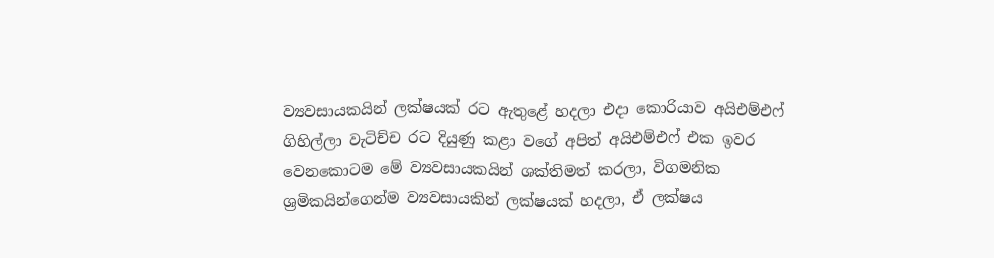ව්‍යවසායකයින් ලක්ෂයක් රට ඇතුළේ හදලා එදා කොරියාව අයිඑම්එෆ් ගිහිල්ලා වැටිච්ච රට දියුණු කළා වගේ අපිත් අයිඑම්එෆ් එක ඉවර වෙනකොටම මේ ව්‍යවසායකයින් ශක්තිමත් කරලා, විගමනික ශ්‍රමිකයින්ගෙන්ම ව්‍යවසායකින් ලක්ෂයක් හදලා, ඒ ලක්ෂය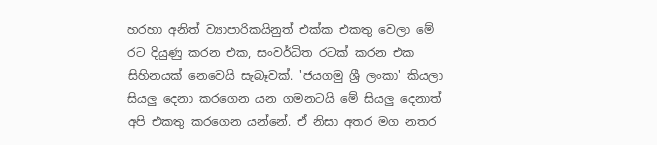හරහා අනිත් ව්‍යාපාරිකයිනුත් එක්ක එකතු වෙලා මේ රට දියුණු කරන එක, සංවර්ධිත රටක් කරන එක සිහිනයක් නෙවෙයි සැබෑවක්. 'ජයගමු ශ්‍රී ලංකා' කියලා සියලු දෙනා කරගෙන යන ගමනටයි මේ සියලු දෙනාත් අපි එකතු කරගෙන යන්නේ. ඒ නිසා අතර මග නතර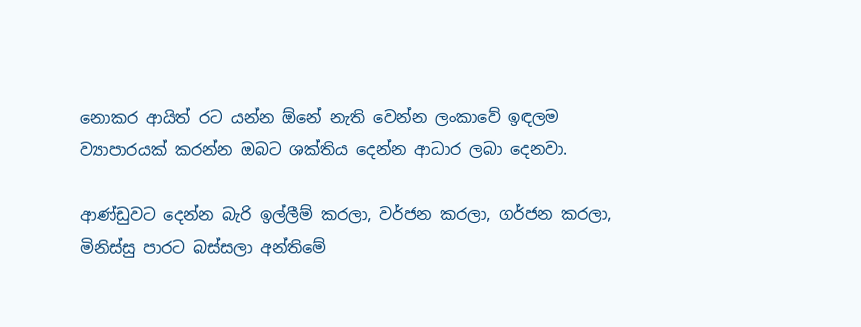නොකර ආයිත් රට යන්න ඕනේ නැති වෙන්න ලංකාවේ ඉඳලම ව්‍යාපාරයක් කරන්න ඔබට ශක්තිය දෙන්න ආධාර ලබා දෙනවා.

ආණ්ඩුවට දෙන්න බැරි ඉල්ලීම් කරලා, වර්ජන කරලා, ගර්ජන කරලා, මිනිස්සු පාරට බස්සලා අන්තිමේ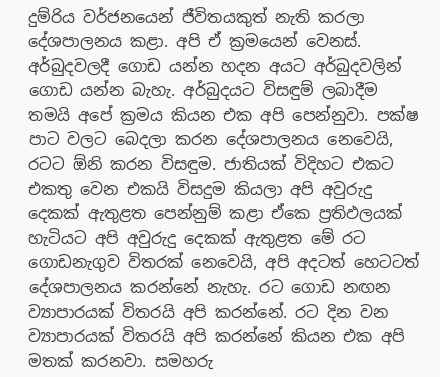දුම්රිය වර්ජනයෙන් ජීවිතයකුත් නැති කරලා දේශපාලනය කළා. අපි ඒ ක්‍රමයෙන් වෙනස්. අර්බුදවලදී ගොඩ යන්න හදන අයට අර්බුදවලින් ගොඩ යන්න බැහැ. අර්බුදයට විසඳුම් ලබාදීම තමයි අපේ ක්‍රමය කියන එක අපි පෙන්නුවා. පක්ෂ පාට වලට බෙදලා කරන දේශපාලනය නෙවෙයි, රටට ඕනි කරන විසඳුම. ජාතියක් විදිහට එකට එකතු වෙන එකයි විසදුම කියලා අපි අවුරුදු දෙකක් ඇතුළත පෙන්නුම් කළා ඒකෙ ප්‍රතිඵලයක් හැටියට අපි අවුරුදු දෙකක් ඇතුළත මේ රට ගොඩනැගුව විතරක් නෙවෙයි, අපි අදටත් හෙටටත් දේශපාලනය කරන්නේ නැහැ. රට ගොඩ නඟන ව්‍යාපාරයක් විතරයි අපි කරන්නේ. රට දින වන ව්‍යාපාරයක් විතරයි අපි කරන්නේ කියන එක අපි මතක් කරනවා. සමහරු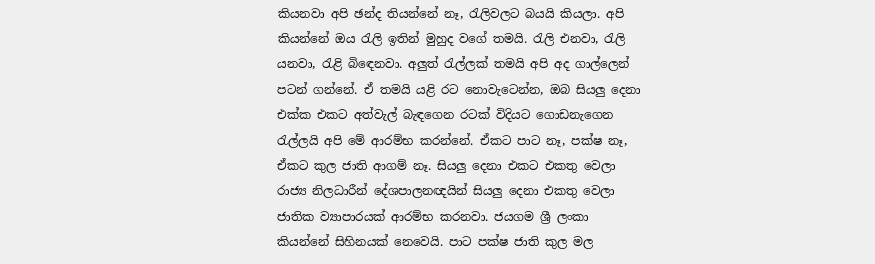කියනවා අපි ඡන්ද තියන්නේ නෑ, රැලිවලට බයයි කියලා. අපි කියන්නේ ඔය රැලි ඉතින් මුහුද වගේ තමයි. රැලි එනවා, රැලි යනවා, රැළි බිඳෙනවා. අලුත් රැල්ලක් තමයි අපි අද ගාල්ලෙන් පටන් ගන්නේ. ඒ තමයි යළි රට නොවැටෙන්න, ඔබ සියලු දෙනා එක්ක එකට අත්වැල් බැඳගෙන රටක් විදියට ගොඩනැගෙන රැල්ලයි අපි මේ ආරම්භ කරන්නේ. ඒකට පාට නෑ, පක්ෂ නෑ, ඒකට කුල ජාති ආගම් නෑ. සියලු දෙනා එකට එකතු වෙලා රාජ්‍ය නිලධාරීන් දේශපාලනඥයින් සියලු දෙනා එකතු වෙලා ජාතික ව්‍යාපාරයක් ආරම්භ කරනවා. ජයගම ශ්‍රී ලංකා කියන්නේ සිහිනයක් නෙවෙයි. පාට පක්ෂ ජාති කුල මල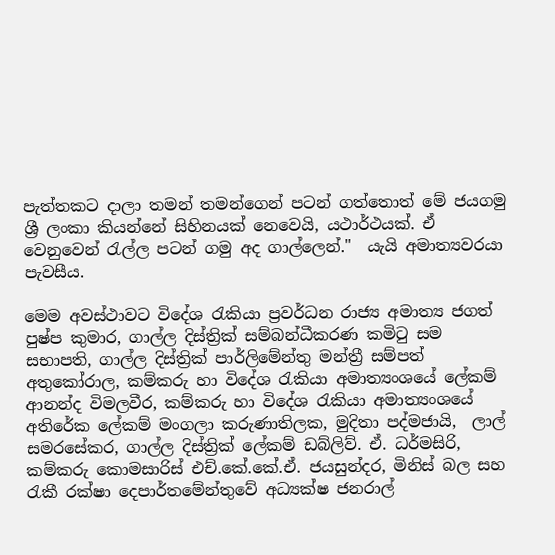පැත්තකට දාලා තමන් තමන්ගෙන් පටන් ගත්තොත් මේ ජයගමු ශ්‍රී ලංකා කියන්නේ සිහිනයක් නෙවෙයි, යථාර්ථයක්. ඒ වෙනුවෙන් රැල්ල පටන් ගමු අද ගාල්ලෙන්."  යැයි අමාත්‍යවරයා පැවසීය.

මෙම අවස්ථාවට විදේශ රැකියා ප්‍රවර්ධන රාජ්‍ය අමාත්‍ය ජගත් පුෂ්ප කුමාර, ගාල්ල දිස්ත්‍රික් සම්බන්ධීකරණ කමිටු සම සභාපති, ගාල්ල දිස්ත්‍රික් පාර්ලිමේන්තු මන්ත්‍රී සම්පත් අතුකෝරාල, කම්කරු හා විදේශ රැකියා අමාත්‍යංශයේ ලේකම් ආනන්ද විමලවීර, කම්කරු හා විදේශ රැකියා අමාත්‍යංශයේ අතිරේක ලේකම් මංගලා කරුණාතිලක, මුදිතා පද්මජායි,  ලාල් සමරසේකර, ගාල්ල දිස්ත්‍රික් ලේකම් ඩබ්ලිව්. ඒ. ධර්මසිරි, කම්කරු කොමසාරිස් එච්.කේ.කේ.ඒ. ජයසුන්දර, මිනිස් බල සහ රැකී රක්ෂා දෙපාර්තමේන්තුවේ අධ්‍යක්ෂ ජනරාල්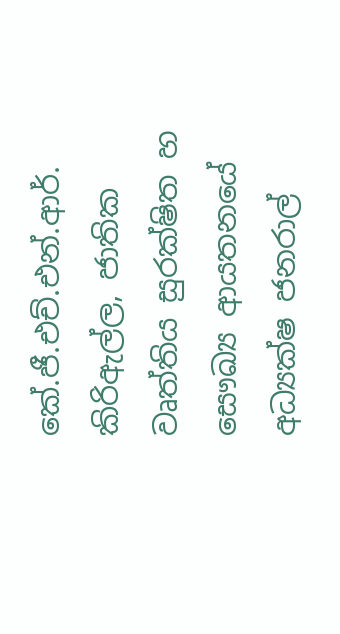කේ.ජී.එච්.එන්.ආර්. කිරිඇල්ල, ජාතික වෘත්තිය සුරක්ෂිත හ සෞඛ්‍ය ආයතනයේ අධ්‍යක්ෂ ජනරාල්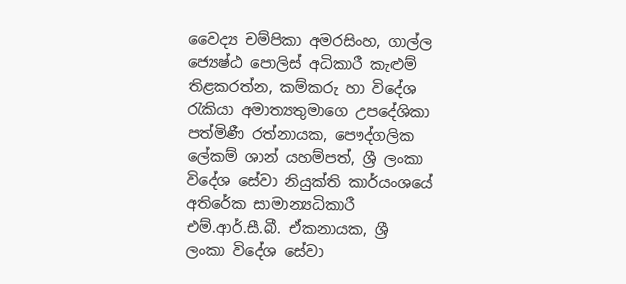වෛද්‍ය චම්පිකා අමරසිංහ, ගාල්ල ජ්‍යෙෂ්ඨ පොලිස් අධිකාරී කැළුම් තිළකරත්න, කම්කරු හා විදේශ රැකියා අමාත්‍යතුමාගෙ උපදේශිකා පත්මිණී රත්නායක, පෞද්ගලික ලේකම් ශාන් යහම්පත්, ශ්‍රී ලංකා විදේශ සේවා නියුක්ති කාර්යංශයේ අතිරේක සාමාන්‍යධිකාරී එම්.ආර්.සී.බී. ඒකනායක, ශ්‍රී ලංකා විදේශ සේවා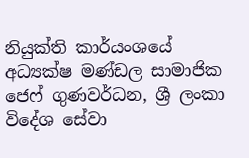නියුක්ති කාර්යංශයේ අධ්‍යක්ෂ මණ්ඩල සාමාජික ජෙෆ් ගුණවර්ධන, ශ්‍රී ලංකා විදේශ සේවා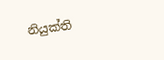නියුක්ති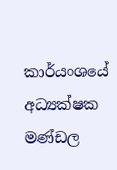කාර්යංශයේ අධ්‍යක්ෂක මණ්ඩල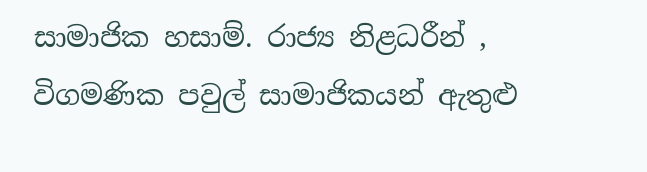සාමාජික හසාම්. රාජ්‍ය නිළධරීන් , විගමණික පවුල් සාමාජිකයන් ඇතුළු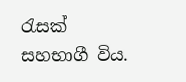රැසක් සහභාගී විය.